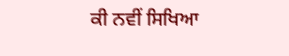ਕੀ ਨਵੀਂ ਸਿਖਿਆ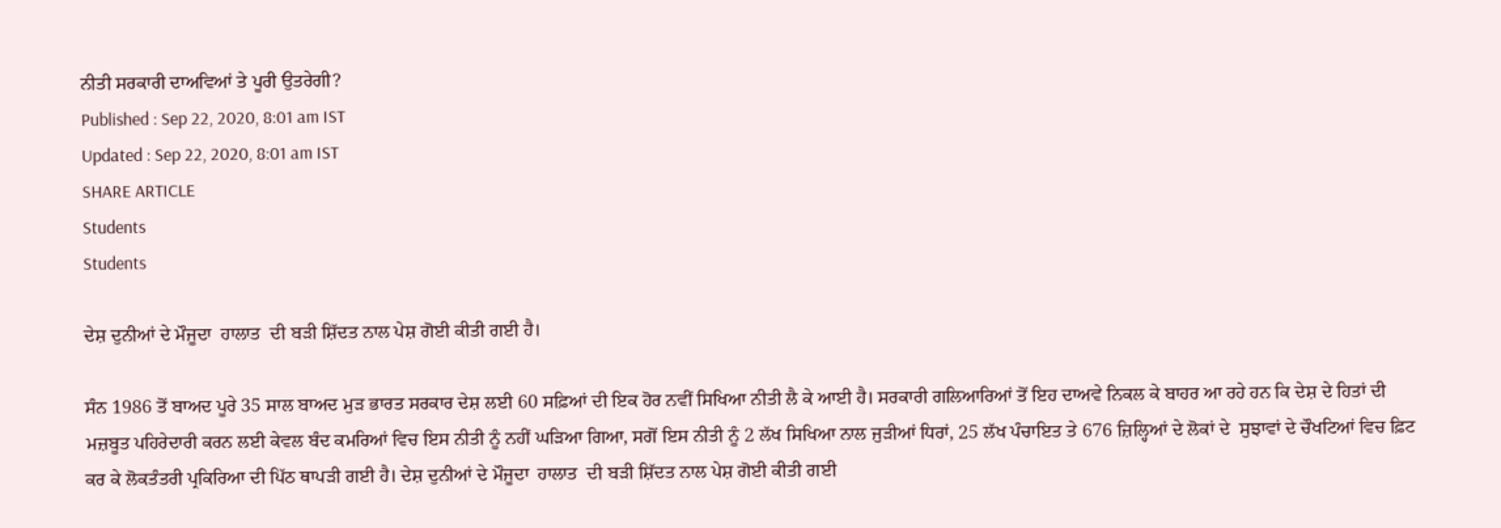ਨੀਤੀ ਸਰਕਾਰੀ ਦਾਅਵਿਆਂ ਤੇ ਪੂਰੀ ਉਤਰੇਗੀ?
Published : Sep 22, 2020, 8:01 am IST
Updated : Sep 22, 2020, 8:01 am IST
SHARE ARTICLE
Students
Students

ਦੇਸ਼ ਦੁਨੀਆਂ ਦੇ ਮੌਜੂਦਾ  ਹਾਲਾਤ  ਦੀ ਬੜੀ ਸ਼ਿੱਦਤ ਨਾਲ ਪੇਸ਼ ਗੋਈ ਕੀਤੀ ਗਈ ਹੈ।

ਸੰਨ 1986 ਤੋਂ ਬਾਅਦ ਪੂਰੇ 35 ਸਾਲ ਬਾਅਦ ਮੁੜ ਭਾਰਤ ਸਰਕਾਰ ਦੇਸ਼ ਲਈ 60 ਸਫ਼ਿਆਂ ਦੀ ਇਕ ਹੋਰ ਨਵੀਂ ਸਿਖਿਆ ਨੀਤੀ ਲੈ ਕੇ ਆਈ ਹੈ। ਸਰਕਾਰੀ ਗਲਿਆਰਿਆਂ ਤੋਂ ਇਹ ਦਾਅਵੇ ਨਿਕਲ ਕੇ ਬਾਹਰ ਆ ਰਹੇ ਹਨ ਕਿ ਦੇਸ਼ ਦੇ ਹਿਤਾਂ ਦੀ ਮਜ਼ਬੂਤ ਪਹਿਰੇਦਾਰੀ ਕਰਨ ਲਈ ਕੇਵਲ ਬੰਦ ਕਮਰਿਆਂ ਵਿਚ ਇਸ ਨੀਤੀ ਨੂੰ ਨਹੀਂ ਘੜਿਆ ਗਿਆ, ਸਗੋਂ ਇਸ ਨੀਤੀ ਨੂੰ 2 ਲੱਖ ਸਿਖਿਆ ਨਾਲ ਜੁੜੀਆਂ ਧਿਰਾਂ, 25 ਲੱਖ ਪੰਚਾਇਤ ਤੇ 676 ਜ਼ਿਲ੍ਹਿਆਂ ਦੇ ਲੋਕਾਂ ਦੇ  ਸੁਝਾਵਾਂ ਦੇ ਚੌਖਟਿਆਂ ਵਿਚ ਫ਼ਿਟ ਕਰ ਕੇ ਲੋਕਤੰਤਰੀ ਪ੍ਰਕਿਰਿਆ ਦੀ ਪਿੱਠ ਥਾਪੜੀ ਗਈ ਹੈ। ਦੇਸ਼ ਦੁਨੀਆਂ ਦੇ ਮੌਜੂਦਾ  ਹਾਲਾਤ  ਦੀ ਬੜੀ ਸ਼ਿੱਦਤ ਨਾਲ ਪੇਸ਼ ਗੋਈ ਕੀਤੀ ਗਈ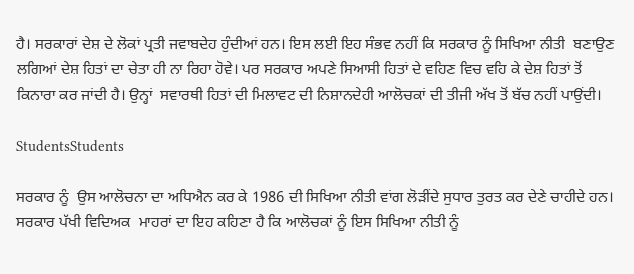ਹੈ। ਸਰਕਾਰਾਂ ਦੇਸ਼ ਦੇ ਲੋਕਾਂ ਪ੍ਰਤੀ ਜਵਾਬਦੇਹ ਹੁੰਦੀਆਂ ਹਨ। ਇਸ ਲਈ ਇਹ ਸੰਭਵ ਨਹੀਂ ਕਿ ਸਰਕਾਰ ਨੂੰ ਸਿਖਿਆ ਨੀਤੀ  ਬਣਾਉਣ ਲਗਿਆਂ ਦੇਸ਼ ਹਿਤਾਂ ਦਾ ਚੇਤਾ ਹੀ ਨਾ ਰਿਹਾ ਹੋਵੇ। ਪਰ ਸਰਕਾਰ ਅਪਣੇ ਸਿਆਸੀ ਹਿਤਾਂ ਦੇ ਵਹਿਣ ਵਿਚ ਵਹਿ ਕੇ ਦੇਸ਼ ਹਿਤਾਂ ਤੋਂ ਕਿਨਾਰਾ ਕਰ ਜਾਂਦੀ ਹੈ। ਉਨ੍ਹਾਂ  ਸਵਾਰਥੀ ਹਿਤਾਂ ਦੀ ਮਿਲਾਵਟ ਦੀ ਨਿਸ਼ਾਨਦੇਹੀ ਆਲੋਚਕਾਂ ਦੀ ਤੀਜੀ ਅੱਖ ਤੋਂ ਬੱਚ ਨਹੀਂ ਪਾਉਂਦੀ।

StudentsStudents

ਸਰਕਾਰ ਨੂੰ  ਉਸ ਆਲੋਚਨਾ ਦਾ ਅਧਿਐਨ ਕਰ ਕੇ 1986 ਦੀ ਸਿਖਿਆ ਨੀਤੀ ਵਾਂਗ ਲੋੜੀਂਦੇ ਸੁਧਾਰ ਤੁਰਤ ਕਰ ਦੇਣੇ ਚਾਹੀਦੇ ਹਨ। ਸਰਕਾਰ ਪੱਖੀ ਵਿਦਿਅਕ  ਮਾਹਰਾਂ ਦਾ ਇਹ ਕਹਿਣਾ ਹੈ ਕਿ ਆਲੋਚਕਾਂ ਨੂੰ ਇਸ ਸਿਖਿਆ ਨੀਤੀ ਨੂੰ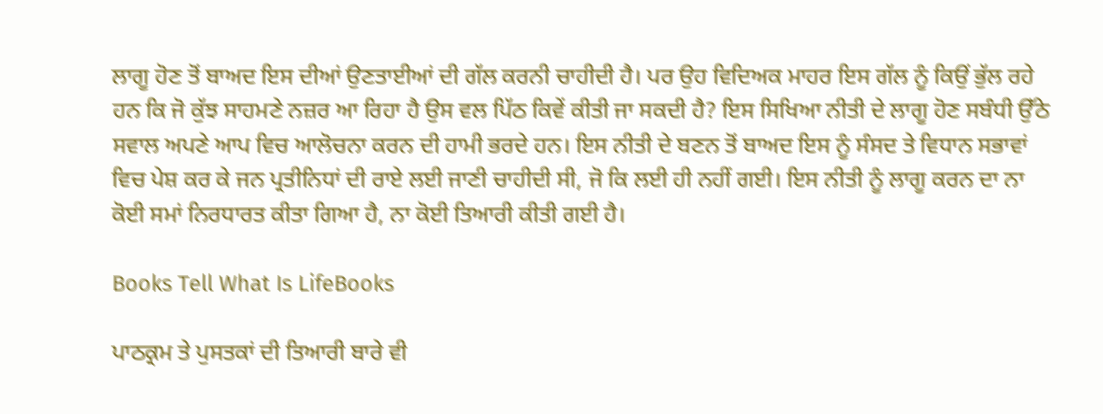ਲਾਗੂ ਹੋਣ ਤੋਂ ਬਾਅਦ ਇਸ ਦੀਆਂ ਉਣਤਾਈਆਂ ਦੀ ਗੱਲ ਕਰਨੀ ਚਾਹੀਦੀ ਹੈ। ਪਰ ਉਹ ਵਿਦਿਅਕ ਮਾਹਰ ਇਸ ਗੱਲ ਨੂੰ ਕਿਉਂ ਭੁੱਲ ਰਹੇ ਹਨ ਕਿ ਜੋ ਕੁੱਝ ਸਾਹਮਣੇ ਨਜ਼ਰ ਆ ਰਿਹਾ ਹੈ ਉਸ ਵਲ ਪਿੱਠ ਕਿਵੇਂ ਕੀਤੀ ਜਾ ਸਕਦੀ ਹੈ? ਇਸ ਸਿਖਿਆ ਨੀਤੀ ਦੇ ਲਾਗੂ ਹੋਣ ਸਬੰਧੀ ਉੱਠੇ ਸਵਾਲ ਅਪਣੇ ਆਪ ਵਿਚ ਆਲੋਚਨਾ ਕਰਨ ਦੀ ਹਾਮੀ ਭਰਦੇ ਹਨ। ਇਸ ਨੀਤੀ ਦੇ ਬਣਨ ਤੋਂ ਬਾਅਦ ਇਸ ਨੂੰ ਸੰਸਦ ਤੇ ਵਿਧਾਨ ਸਭਾਵਾਂ ਵਿਚ ਪੇਸ਼ ਕਰ ਕੇ ਜਨ ਪ੍ਰਤੀਨਿਧਾਂ ਦੀ ਰਾਏ ਲਈ ਜਾਣੀ ਚਾਹੀਦੀ ਸੀ, ਜੋ ਕਿ ਲਈ ਹੀ ਨਹੀਂ ਗਈ। ਇਸ ਨੀਤੀ ਨੂੰ ਲਾਗੂ ਕਰਨ ਦਾ ਨਾ ਕੋਈ ਸਮਾਂ ਨਿਰਧਾਰਤ ਕੀਤਾ ਗਿਆ ਹੈ, ਨਾ ਕੋਈ ਤਿਆਰੀ ਕੀਤੀ ਗਈ ਹੈ।

Books Tell What Is LifeBooks

ਪਾਠਕ੍ਰਮ ਤੇ ਪੁਸਤਕਾਂ ਦੀ ਤਿਆਰੀ ਬਾਰੇ ਵੀ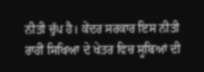ਨੀਤੀ ਚੁੱਪ ਹੈ। ਕੇਂਦਰ ਸਰਕਾਰ ਇਸ ਨੀਤੀ ਰਾਹੀਂ ਸਿਖਿਆ ਦੇ ਖੇਤਰ ਵਿਚ ਸੂਬਿਆਂ ਦੀ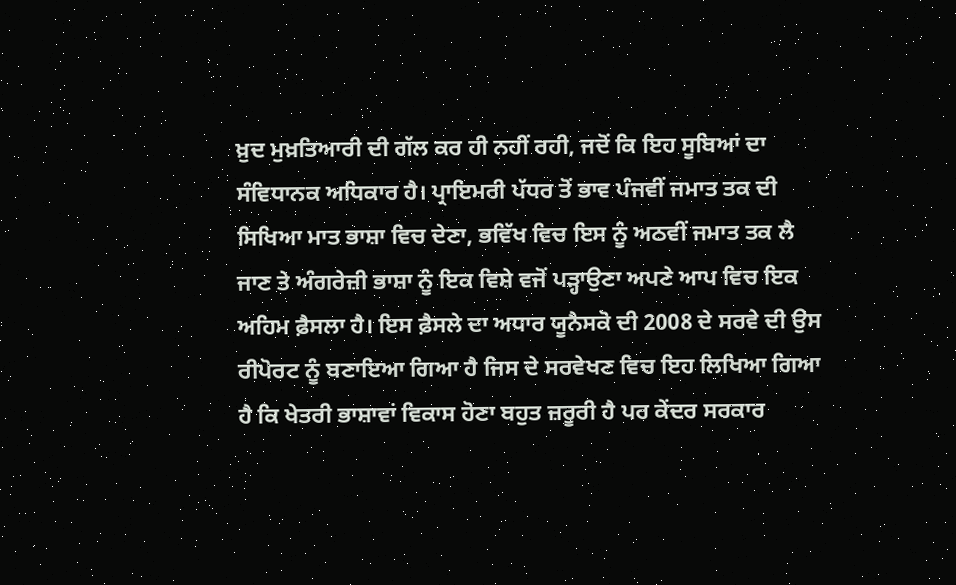ਖ਼ੁਦ ਮੁਖ਼ਤਿਆਰੀ ਦੀ ਗੱਲ ਕਰ ਹੀ ਨਹੀਂ ਰਹੀ, ਜਦੋਂ ਕਿ ਇਹ ਸੂਬਿਆਂ ਦਾ ਸੰਵਿਧਾਨਕ ਅਧਿਕਾਰ ਹੈ। ਪ੍ਰਾਇਮਰੀ ਪੱਧਰ ਤੋਂ ਭਾਵ ਪੰਜਵੀਂ ਜਮਾਤ ਤਕ ਦੀ ਸਿਖਿਆ ਮਾਤ ਭਾਸ਼ਾ ਵਿਚ ਦੇਣਾ, ਭਵਿੱਖ ਵਿਚ ਇਸ ਨੂੰ ਅਠਵੀਂ ਜਮਾਤ ਤਕ ਲੈ ਜਾਣ ਤੇ ਅੰਗਰੇਜ਼ੀ ਭਾਸ਼ਾ ਨੂੰ ਇਕ ਵਿਸ਼ੇ ਵਜੋਂ ਪੜ੍ਹਾਉਣਾ ਅਪਣੇ ਆਪ ਵਿਚ ਇਕ ਅਹਿਮ ਫ਼ੈਸਲਾ ਹੈ। ਇਸ ਫ਼ੈਸਲੇ ਦਾ ਅਧਾਰ ਯੂਨੈਸਕੋ ਦੀ 2008 ਦੇ ਸਰਵੇ ਦੀ ਉਸ ਰੀਪੋਰਟ ਨੂੰ ਬਣਾਇਆ ਗਿਆ ਹੈ ਜਿਸ ਦੇ ਸਰਵੇਖਣ ਵਿਚ ਇਹ ਲਿਖਿਆ ਗਿਆ ਹੈ ਕਿ ਖੇਤਰੀ ਭਾਸ਼ਾਵਾਂ ਵਿਕਾਸ ਹੋਣਾ ਬਹੁਤ ਜ਼ਰੂਰੀ ਹੈ ਪਰ ਕੇਂਦਰ ਸਰਕਾਰ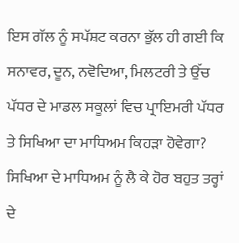ਇਸ ਗੱਲ ਨੂੰ ਸਪੱਸ਼ਟ ਕਰਨਾ ਭੁੱਲ ਹੀ ਗਈ ਕਿ ਸਨਾਵਰ, ਦੂਨ, ਨਵੋਦਿਆ, ਮਿਲਟਰੀ ਤੇ ਉੱਚ ਪੱਧਰ ਦੇ ਮਾਡਲ ਸਕੂਲਾਂ ਵਿਚ ਪ੍ਰਾਇਮਰੀ ਪੱਧਰ ਤੇ ਸਿਖਿਆ ਦਾ ਮਾਧਿਅਮ ਕਿਹੜਾ ਹੋਵੇਗਾ? ਸਿਖਿਆ ਦੇ ਮਾਧਿਅਮ ਨੂੰ ਲੈ ਕੇ ਹੋਰ ਬਹੁਤ ਤਰ੍ਹਾਂ ਦੇ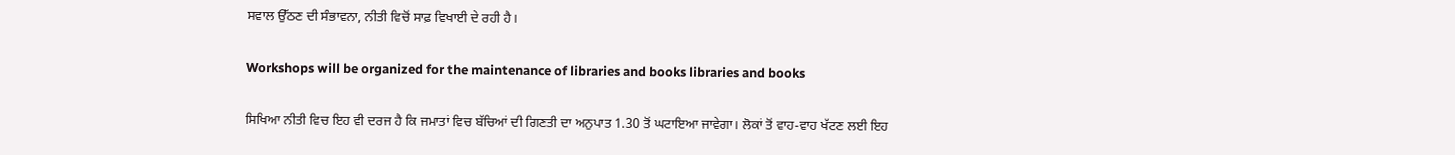ਸਵਾਲ ਉੱਠਣ ਦੀ ਸੰਭਾਵਨਾ, ਨੀਤੀ ਵਿਚੋਂ ਸਾਫ਼ ਵਿਖਾਈ ਦੇ ਰਹੀ ਹੈ।

Workshops will be organized for the maintenance of libraries and books libraries and books

ਸਿਖਿਆ ਨੀਤੀ ਵਿਚ ਇਹ ਵੀ ਦਰਜ ਹੈ ਕਿ ਜਮਾਤਾਂ ਵਿਚ ਬੱਚਿਆਂ ਦੀ ਗਿਣਤੀ ਦਾ ਅਨੁਪਾਤ 1.30 ਤੋਂ ਘਟਾਇਆ ਜਾਵੇਗਾ। ਲੋਕਾਂ ਤੋਂ ਵਾਹ-ਵਾਹ ਖੱਟਣ ਲਈ ਇਹ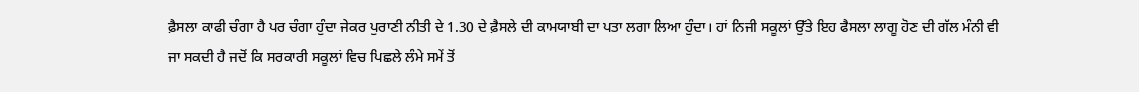ਫ਼ੈਸਲਾ ਕਾਫੀ ਚੰਗਾ ਹੈ ਪਰ ਚੰਗਾ ਹੁੰਦਾ ਜੇਕਰ ਪੁਰਾਣੀ ਨੀਤੀ ਦੇ 1.30 ਦੇ ਫ਼ੈਸਲੇ ਦੀ ਕਾਮਯਾਬੀ ਦਾ ਪਤਾ ਲਗਾ ਲਿਆ ਹੁੰਦਾ। ਹਾਂ ਨਿਜੀ ਸਕੂਲਾਂ ਉੱਤੇ ਇਹ ਫੈਸਲਾ ਲਾਗੂ ਹੋਣ ਦੀ ਗੱਲ ਮੰਨੀ ਵੀ ਜਾ ਸਕਦੀ ਹੈ ਜਦੋਂ ਕਿ ਸਰਕਾਰੀ ਸਕੂਲਾਂ ਵਿਚ ਪਿਛਲੇ ਲੰਮੇ ਸਮੇਂ ਤੋਂ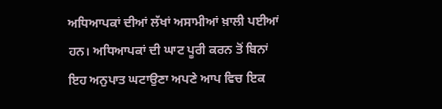ਅਧਿਆਪਕਾਂ ਦੀਆਂ ਲੱਖਾਂ ਅਸਾਮੀਆਂ ਖ਼ਾਲੀ ਪਈਆਂ ਹਨ। ਅਧਿਆਪਕਾਂ ਦੀ ਘਾਟ ਪੂਰੀ ਕਰਨ ਤੋਂ ਬਿਨਾਂ ਇਹ ਅਨੁਪਾਤ ਘਟਾਉਣਾ ਅਪਣੇ ਆਪ ਵਿਚ ਇਕ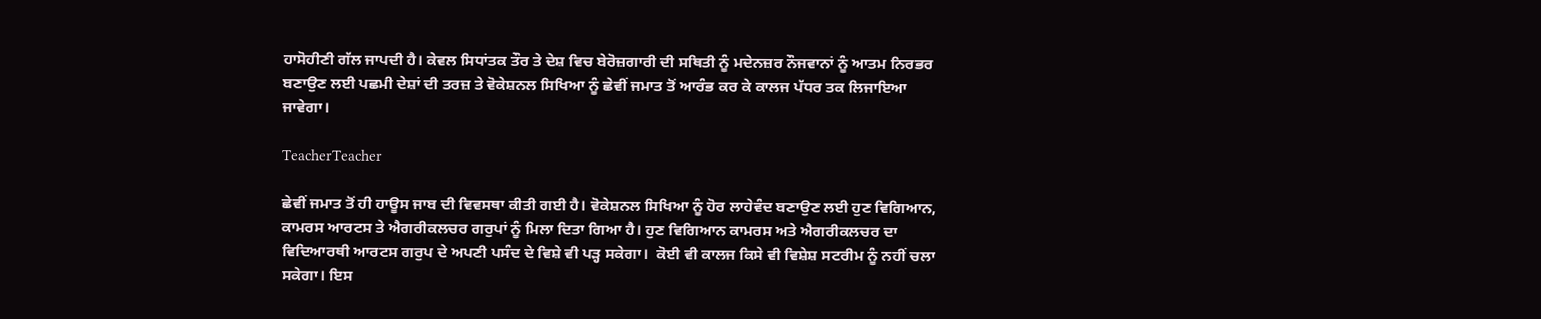ਹਾਸੋਹੀਣੀ ਗੱਲ ਜਾਪਦੀ ਹੈ। ਕੇਵਲ ਸਿਧਾਂਤਕ ਤੌਰ ਤੇ ਦੇਸ਼ ਵਿਚ ਬੇਰੋਜ਼ਗਾਰੀ ਦੀ ਸਥਿਤੀ ਨੂੰ ਮਦੇਨਜ਼ਰ ਨੌਜਵਾਨਾਂ ਨੂੰ ਆਤਮ ਨਿਰਭਰ ਬਣਾਉਣ ਲਈ ਪਛਮੀ ਦੇਸ਼ਾਂ ਦੀ ਤਰਜ਼ ਤੇ ਵੋਕੇਸ਼ਨਲ ਸਿਖਿਆ ਨੂੰ ਛੇਵੀਂ ਜਮਾਤ ਤੋਂ ਆਰੰਭ ਕਰ ਕੇ ਕਾਲਜ ਪੱਧਰ ਤਕ ਲਿਜਾਇਆ ਜਾਵੇਗਾ।

TeacherTeacher

ਛੇਵੀਂ ਜਮਾਤ ਤੋਂ ਹੀ ਹਾਊਸ ਜਾਬ ਦੀ ਵਿਵਸਥਾ ਕੀਤੀ ਗਈ ਹੈ। ਵੋਕੇਸ਼ਨਲ ਸਿਖਿਆ ਨੂੰ ਹੋਰ ਲਾਹੇਵੰਦ ਬਣਾਉਣ ਲਈ ਹੁਣ ਵਿਗਿਆਨ, ਕਾਮਰਸ ਆਰਟਸ ਤੇ ਐਗਰੀਕਲਚਰ ਗਰੁਪਾਂ ਨੂੰ ਮਿਲਾ ਦਿਤਾ ਗਿਆ ਹੈ। ਹੁਣ ਵਿਗਿਆਨ ਕਾਮਰਸ ਅਤੇ ਐਗਰੀਕਲਚਰ ਦਾ ਵਿਦਿਆਰਥੀ ਆਰਟਸ ਗਰੁਪ ਦੇ ਅਪਣੀ ਪਸੰਦ ਦੇ ਵਿਸ਼ੇ ਵੀ ਪੜ੍ਹ ਸਕੇਗਾ।  ਕੋਈ ਵੀ ਕਾਲਜ ਕਿਸੇ ਵੀ ਵਿਸ਼ੇਸ਼ ਸਟਰੀਮ ਨੂੰ ਨਹੀਂ ਚਲਾ ਸਕੇਗਾ। ਇਸ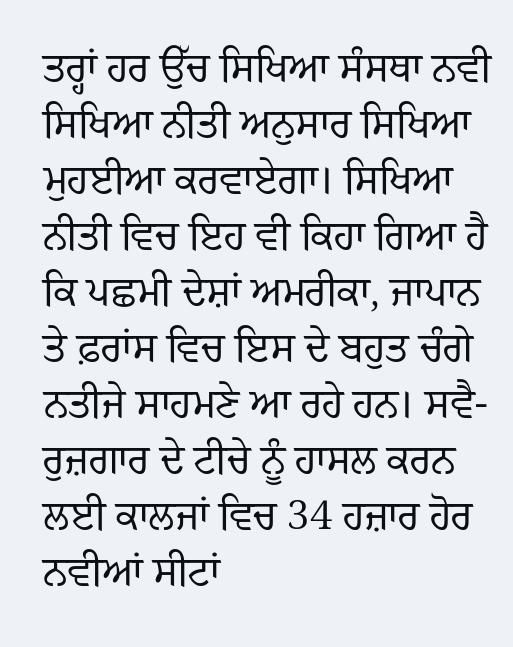ਤਰ੍ਹਾਂ ਹਰ ਉੱਚ ਸਿਖਿਆ ਸੰਸਥਾ ਨਵੀ ਸਿਖਿਆ ਨੀਤੀ ਅਨੁਸਾਰ ਸਿਖਿਆ ਮੁਹਈਆ ਕਰਵਾਏਗਾ। ਸਿਖਿਆ ਨੀਤੀ ਵਿਚ ਇਹ ਵੀ ਕਿਹਾ ਗਿਆ ਹੈ ਕਿ ਪਛਮੀ ਦੇਸ਼ਾਂ ਅਮਰੀਕਾ, ਜਾਪਾਨ ਤੇ ਫ਼ਰਾਂਸ ਵਿਚ ਇਸ ਦੇ ਬਹੁਤ ਚੰਗੇ ਨਤੀਜੇ ਸਾਹਮਣੇ ਆ ਰਹੇ ਹਨ। ਸਵੈ-ਰੁਜ਼ਗਾਰ ਦੇ ਟੀਚੇ ਨੂੰ ਹਾਸਲ ਕਰਨ ਲਈ ਕਾਲਜਾਂ ਵਿਚ 34 ਹਜ਼ਾਰ ਹੋਰ ਨਵੀਆਂ ਸੀਟਾਂ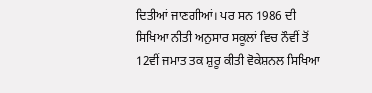ਦਿਤੀਆਂ ਜਾਣਗੀਆਂ। ਪਰ ਸਨ 1986 ਦੀ ਸਿਖਿਆ ਨੀਤੀ ਅਨੁਸਾਰ ਸਕੂਲਾਂ ਵਿਚ ਨੌਵੀਂ ਤੋਂ 12ਵੀਂ ਜਮਾਤ ਤਕ ਸ਼ੁਰੂ ਕੀਤੀ ਵੋਕੇਸ਼ਨਲ ਸਿਖਿਆ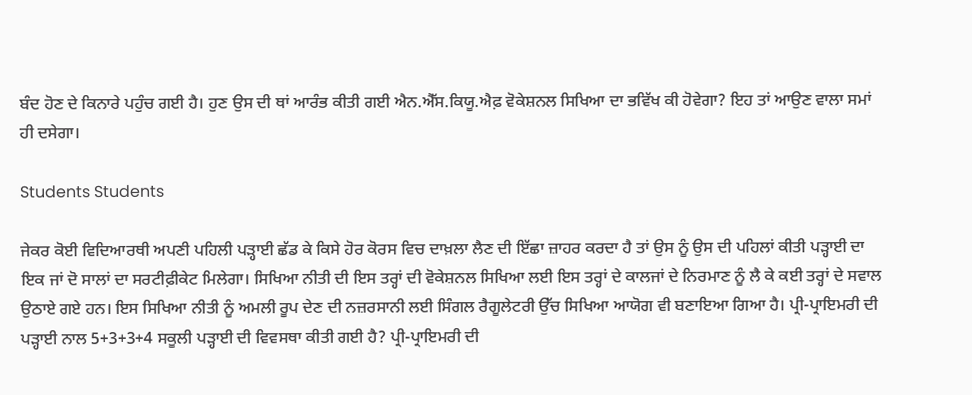ਬੰਦ ਹੋਣ ਦੇ ਕਿਨਾਰੇ ਪਹੁੰਚ ਗਈ ਹੈ। ਹੁਣ ਉਸ ਦੀ ਥਾਂ ਆਰੰਭ ਕੀਤੀ ਗਈ ਐਨ.ਐੱਸ.ਕਿਯੂ.ਐਫ਼ ਵੋਕੇਸ਼ਨਲ ਸਿਖਿਆ ਦਾ ਭਵਿੱਖ ਕੀ ਹੋਵੇਗਾ? ਇਹ ਤਾਂ ਆਉਣ ਵਾਲਾ ਸਮਾਂ ਹੀ ਦਸੇਗਾ।

Students Students

ਜੇਕਰ ਕੋਈ ਵਿਦਿਆਰਥੀ ਅਪਣੀ ਪਹਿਲੀ ਪੜ੍ਹਾਈ ਛੱਡ ਕੇ ਕਿਸੇ ਹੋਰ ਕੋਰਸ ਵਿਚ ਦਾਖ਼ਲਾ ਲੈਣ ਦੀ ਇੱਛਾ ਜ਼ਾਹਰ ਕਰਦਾ ਹੈ ਤਾਂ ਉਸ ਨੂੰ ਉਸ ਦੀ ਪਹਿਲਾਂ ਕੀਤੀ ਪੜ੍ਹਾਈ ਦਾ ਇਕ ਜਾਂ ਦੋ ਸਾਲਾਂ ਦਾ ਸਰਟੀਫ਼ੀਕੇਟ ਮਿਲੇਗਾ। ਸਿਖਿਆ ਨੀਤੀ ਦੀ ਇਸ ਤਰ੍ਹਾਂ ਦੀ ਵੋਕੇਸ਼ਨਲ ਸਿਖਿਆ ਲਈ ਇਸ ਤਰ੍ਹਾਂ ਦੇ ਕਾਲਜਾਂ ਦੇ ਨਿਰਮਾਣ ਨੂੰ ਲੈ ਕੇ ਕਈ ਤਰ੍ਹਾਂ ਦੇ ਸਵਾਲ ਉਠਾਏ ਗਏ ਹਨ। ਇਸ ਸਿਖਿਆ ਨੀਤੀ ਨੂੰ ਅਮਲੀ ਰੂਪ ਦੇਣ ਦੀ ਨਜ਼ਰਸਾਨੀ ਲਈ ਸਿੰਗਲ ਰੈਗੂਲੇਟਰੀ ਉੱਚ ਸਿਖਿਆ ਆਯੋਗ ਵੀ ਬਣਾਇਆ ਗਿਆ ਹੈ। ਪ੍ਰੀ-ਪ੍ਰਾਇਮਰੀ ਦੀ ਪੜ੍ਹਾਈ ਨਾਲ 5+3+3+4 ਸਕੂਲੀ ਪੜ੍ਹਾਈ ਦੀ ਵਿਵਸਥਾ ਕੀਤੀ ਗਈ ਹੈ? ਪ੍ਰੀ-ਪ੍ਰਾਇਮਰੀ ਦੀ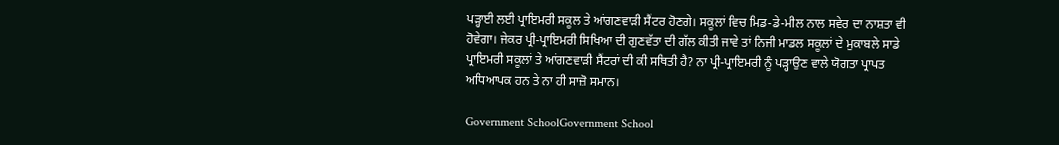ਪੜ੍ਹਾਈ ਲਈ ਪ੍ਰਾਇਮਰੀ ਸਕੂਲ ਤੇ ਆਂਗਣਵਾੜੀ ਸੈਂਟਰ ਹੋਣਗੇ। ਸਕੂਲਾਂ ਵਿਚ ਮਿਡ-ਡੇ-ਮੀਲ ਨਾਲ ਸਵੇਰ ਦਾ ਨਾਸ਼ਤਾ ਵੀ ਹੋਵੇਗਾ। ਜੇਕਰ ਪ੍ਰੀ-ਪ੍ਰਾਇਮਰੀ ਸਿਖਿਆ ਦੀ ਗੁਣਵੱਤਾ ਦੀ ਗੱਲ ਕੀਤੀ ਜਾਵੇ ਤਾਂ ਨਿਜੀ ਮਾਡਲ ਸਕੂਲਾਂ ਦੇ ਮੁਕਾਬਲੇ ਸਾਡੇ ਪ੍ਰਾਇਮਰੀ ਸਕੂਲਾਂ ਤੇ ਆਂਗਣਵਾੜੀ ਸੈਂਟਰਾਂ ਦੀ ਕੀ ਸਥਿਤੀ ਹੈ? ਨਾ ਪ੍ਰੀ-ਪ੍ਰਾਇਮਰੀ ਨੂੰ ਪੜ੍ਹਾਉਣ ਵਾਲੇ ਯੋਗਤਾ ਪ੍ਰਾਪਤ ਅਧਿਆਪਕ ਹਨ ਤੇ ਨਾ ਹੀ ਸਾਜ਼ੋ ਸਮਾਨ।

Government SchoolGovernment School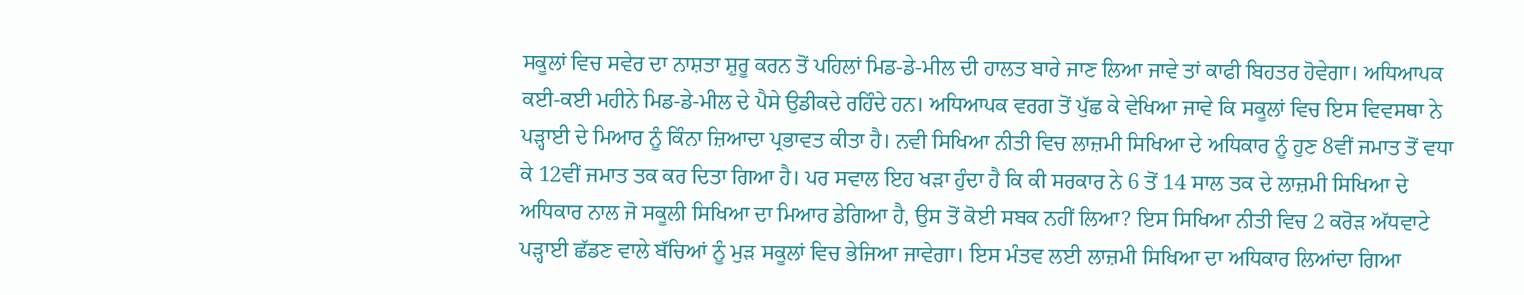ਸਕੂਲਾਂ ਵਿਚ ਸਵੇਰ ਦਾ ਨਾਸ਼ਤਾ ਸ਼ੁਰੂ ਕਰਨ ਤੋਂ ਪਹਿਲਾਂ ਮਿਡ-ਡੇ-ਮੀਲ ਦੀ ਹਾਲਤ ਬਾਰੇ ਜਾਣ ਲਿਆ ਜਾਵੇ ਤਾਂ ਕਾਫੀ ਬਿਹਤਰ ਹੋਵੇਗਾ। ਅਧਿਆਪਕ ਕਈ-ਕਈ ਮਹੀਨੇ ਮਿਡ-ਡੇ-ਮੀਲ ਦੇ ਪੈਸੇ ਉਡੀਕਦੇ ਰਹਿੰਦੇ ਹਨ। ਅਧਿਆਪਕ ਵਰਗ ਤੋਂ ਪੁੱਛ ਕੇ ਵੇਖਿਆ ਜਾਵੇ ਕਿ ਸਕੂਲਾਂ ਵਿਚ ਇਸ ਵਿਵਸਥਾ ਨੇ ਪੜ੍ਹਾਈ ਦੇ ਮਿਆਰ ਨੂੰ ਕਿੰਨਾ ਜ਼ਿਆਦਾ ਪ੍ਰਭਾਵਤ ਕੀਤਾ ਹੈ। ਨਵੀ ਸਿਖਿਆ ਨੀਤੀ ਵਿਚ ਲਾਜ਼ਮੀ ਸਿਖਿਆ ਦੇ ਅਧਿਕਾਰ ਨੂੰ ਹੁਣ 8ਵੀਂ ਜਮਾਤ ਤੋਂ ਵਧਾ ਕੇ 12ਵੀਂ ਜਮਾਤ ਤਕ ਕਰ ਦਿਤਾ ਗਿਆ ਹੈ। ਪਰ ਸਵਾਲ ਇਹ ਖੜਾ ਹੁੰਦਾ ਹੈ ਕਿ ਕੀ ਸਰਕਾਰ ਨੇ 6 ਤੋਂ 14 ਸਾਲ ਤਕ ਦੇ ਲਾਜ਼ਮੀ ਸਿਖਿਆ ਦੇ ਅਧਿਕਾਰ ਨਾਲ ਜੋ ਸਕੂਲੀ ਸਿਖਿਆ ਦਾ ਮਿਆਰ ਡੇਗਿਆ ਹੈ, ਉਸ ਤੋਂ ਕੋਈ ਸਬਕ ਨਹੀਂ ਲਿਆ? ਇਸ ਸਿਖਿਆ ਨੀਤੀ ਵਿਚ 2 ਕਰੋੜ ਅੱਧਵਾਟੇ ਪੜ੍ਹਾਈ ਛੱਡਣ ਵਾਲੇ ਬੱਚਿਆਂ ਨੂੰ ਮੁੜ ਸਕੂਲਾਂ ਵਿਚ ਭੇਜਿਆ ਜਾਵੇਗਾ। ਇਸ ਮੰਤਵ ਲਈ ਲਾਜ਼ਮੀ ਸਿਖਿਆ ਦਾ ਅਧਿਕਾਰ ਲਿਆਂਦਾ ਗਿਆ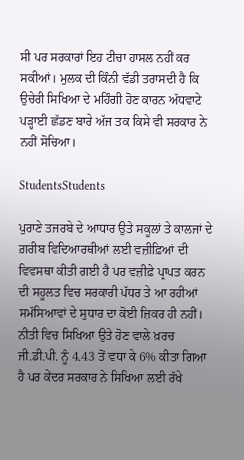ਸੀ ਪਰ ਸਰਕਾਰਾਂ ਇਹ ਟੀਚਾ ਹਾਸਲ ਨਹੀਂ ਕਰ ਸਕੀਆਂ। ਮੁਲਕ ਦੀ ਕਿੰਨੀ ਵੱਡੀ ਤਰਾਸਦੀ ਹੈ ਕਿ ਉਚੇਰੀ ਸਿਖਿਆ ਦੇ ਮਹਿੰਗੀ ਹੋਣ ਕਾਰਨ ਅੱਧਵਾਟੇ ਪੜ੍ਹਾਈ ਛੱਡਣ ਬਾਰੇ ਅੱਜ ਤਕ ਕਿਸੇ ਵੀ ਸਰਕਾਰ ਨੇ ਨਹੀਂ ਸੋਚਿਆ।

StudentsStudents

ਪੁਰਾਣੇ ਤਜਰਬੇ ਦੇ ਆਧਾਰ ਉਤੇ ਸਕੂਲਾਂ ਤੇ ਕਾਲਜਾਂ ਦੇ ਗ਼ਰੀਬ ਵਿਦਿਆਰਥੀਆਂ ਲਈ ਵਜ਼ੀਫ਼ਿਆਂ ਦੀ ਵਿਵਸਥਾ ਕੀਤੀ ਗਈ ਹੈ ਪਰ ਵਜ਼ੀਫ਼ੇ ਪ੍ਰਾਪਤ ਕਰਨ ਦੀ ਸਹੂਲਤ ਵਿਚ ਸਰਕਾਰੀ ਪੱਧਰ ਤੇ ਆ ਰਹੀਆਂ ਸਮੱਸਿਆਵਾਂ ਦੇ ਸੁਧਾਰ ਦਾ ਕੋਈ ਜ਼ਿਕਰ ਹੀ ਨਹੀਂ। ਨੀਤੀ ਵਿਚ ਸਿਖਿਆ ਉਤੇ ਹੋਣ ਵਾਲੇ ਖ਼ਰਚ ਜੀ.ਡੀ.ਪੀ. ਨੂੰ 4.43 ਤੋਂ ਵਧਾ ਕੇ 6% ਕੀਤਾ ਗਿਆ ਹੈ ਪਰ ਕੇਂਦਰ ਸਰਕਾਰ ਨੇ ਸਿਖਿਆ ਲਈ ਰੱਖੇ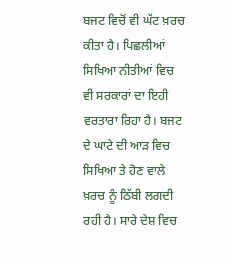ਬਜਟ ਵਿਚੋਂ ਵੀ ਘੱਟ ਖ਼ਰਚ ਕੀਤਾ ਹੈ। ਪਿਛਲੀਆਂ ਸਿਖਿਆ ਨੀਤੀਆਂ ਵਿਚ  ਵੀ ਸਰਕਾਰਾਂ ਦਾ ਇਹੀ ਵਰਤਾਰਾ ਰਿਹਾ ਹੈ। ਬਜਟ ਦੇ ਘਾਟੇ ਦੀ ਆੜ ਵਿਚ ਸਿਖਿਆ ਤੇ ਹੋਣ ਵਾਲੇ ਖ਼ਰਚ ਨੂੰ ਠਿੱਬੀ ਲਗਦੀ ਰਹੀ ਹੈ। ਸਾਰੇ ਦੇਸ਼ ਵਿਚ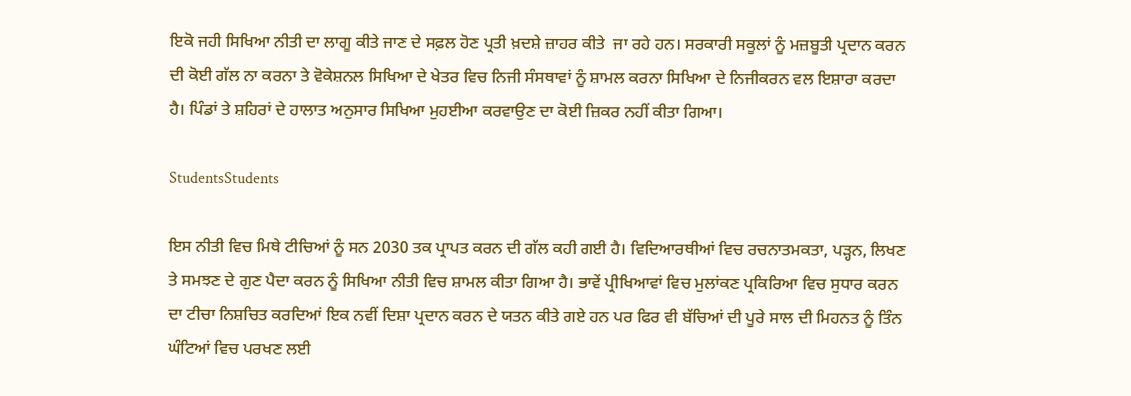ਇਕੋ ਜਹੀ ਸਿਖਿਆ ਨੀਤੀ ਦਾ ਲਾਗੂ ਕੀਤੇ ਜਾਣ ਦੇ ਸਫ਼ਲ ਹੋਣ ਪ੍ਰਤੀ ਖ਼ਦਸ਼ੇ ਜ਼ਾਹਰ ਕੀਤੇ  ਜਾ ਰਹੇ ਹਨ। ਸਰਕਾਰੀ ਸਕੂਲਾਂ ਨੂੰ ਮਜ਼ਬੂਤੀ ਪ੍ਰਦਾਨ ਕਰਨ ਦੀ ਕੋਈ ਗੱਲ ਨਾ ਕਰਨਾ ਤੇ ਵੋਕੇਸ਼ਨਲ ਸਿਖਿਆ ਦੇ ਖੇਤਰ ਵਿਚ ਨਿਜੀ ਸੰਸਥਾਵਾਂ ਨੂੰ ਸ਼ਾਮਲ ਕਰਨਾ ਸਿਖਿਆ ਦੇ ਨਿਜੀਕਰਨ ਵਲ ਇਸ਼ਾਰਾ ਕਰਦਾ ਹੈ। ਪਿੰਡਾਂ ਤੇ ਸ਼ਹਿਰਾਂ ਦੇ ਹਾਲਾਤ ਅਨੁਸਾਰ ਸਿਖਿਆ ਮੁਹਈਆ ਕਰਵਾਉਣ ਦਾ ਕੋਈ ਜ਼ਿਕਰ ਨਹੀਂ ਕੀਤਾ ਗਿਆ।

StudentsStudents

ਇਸ ਨੀਤੀ ਵਿਚ ਮਿਥੇ ਟੀਚਿਆਂ ਨੂੰ ਸਨ 2030 ਤਕ ਪ੍ਰਾਪਤ ਕਰਨ ਦੀ ਗੱਲ ਕਹੀ ਗਈ ਹੈ। ਵਿਦਿਆਰਥੀਆਂ ਵਿਚ ਰਚਨਾਤਮਕਤਾ, ਪੜ੍ਹਨ, ਲਿਖਣ ਤੇ ਸਮਝਣ ਦੇ ਗੁਣ ਪੈਦਾ ਕਰਨ ਨੂੰ ਸਿਖਿਆ ਨੀਤੀ ਵਿਚ ਸ਼ਾਮਲ ਕੀਤਾ ਗਿਆ ਹੈ। ਭਾਵੇਂ ਪ੍ਰੀਖਿਆਵਾਂ ਵਿਚ ਮੁਲਾਂਕਣ ਪ੍ਰਕਿਰਿਆ ਵਿਚ ਸੁਧਾਰ ਕਰਨ ਦਾ ਟੀਚਾ ਨਿਸ਼ਚਿਤ ਕਰਦਿਆਂ ਇਕ ਨਵੀਂ ਦਿਸ਼ਾ ਪ੍ਰਦਾਨ ਕਰਨ ਦੇ ਯਤਨ ਕੀਤੇ ਗਏ ਹਨ ਪਰ ਫਿਰ ਵੀ ਬੱਚਿਆਂ ਦੀ ਪੂਰੇ ਸਾਲ ਦੀ ਮਿਹਨਤ ਨੂੰ ਤਿੰਨ ਘੰਟਿਆਂ ਵਿਚ ਪਰਖਣ ਲਈ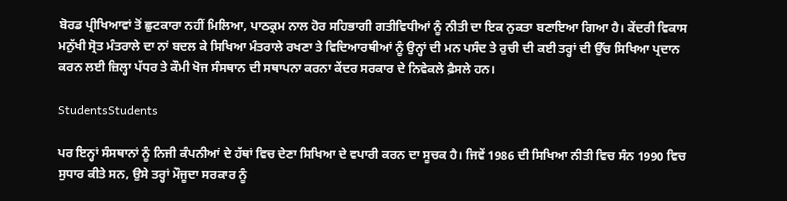ਬੋਰਡ ਪ੍ਰੀਖਿਆਵਾਂ ਤੋਂ ਛੁਟਕਾਰਾ ਨਹੀਂ ਮਿਲਿਆ, ਪਾਠਕ੍ਰਮ ਨਾਲ ਹੋਰ ਸਹਿਭਾਗੀ ਗਤੀਵਿਧੀਆਂ ਨੂੰ ਨੀਤੀ ਦਾ ਇਕ ਨੁਕਤਾ ਬਣਾਇਆ ਗਿਆ ਹੈ। ਕੇਂਦਰੀ ਵਿਕਾਸ ਮਨੁੱਖੀ ਸ੍ਰੋਤ ਮੰਤਰਾਲੇ ਦਾ ਨਾਂ ਬਦਲ ਕੇ ਸਿਖਿਆ ਮੰਤਰਾਲੇ ਰਖਣਾ ਤੇ ਵਿਦਿਆਰਥੀਆਂ ਨੂੰ ਉਨ੍ਹਾਂ ਦੀ ਮਨ ਪਸੰਦ ਤੇ ਰੁਚੀ ਦੀ ਕਈ ਤਰ੍ਹਾਂ ਦੀ ਉੱਚ ਸਿਖਿਆ ਪ੍ਰਦਾਨ ਕਰਨ ਲਈ ਜ਼ਿਲ੍ਹਾ ਪੱਧਰ ਤੇ ਕੌਮੀ ਖੋਜ ਸੰਸਥਾਨ ਦੀ ਸਥਾਪਨਾ ਕਰਨਾ ਕੇਂਦਰ ਸਰਕਾਰ ਦੇ ਨਿਵੇਕਲੇ ਫ਼ੈਸਲੇ ਹਨ।

StudentsStudents

ਪਰ ਇਨ੍ਹਾਂ ਸੰਸਥਾਨਾਂ ਨੂੰ ਨਿਜੀ ਕੰਪਨੀਆਂ ਦੇ ਹੱਥਾਂ ਵਿਚ ਦੇਣਾ ਸਿਖਿਆ ਦੇ ਵਪਾਰੀ ਕਰਨ ਦਾ ਸੂਚਕ ਹੈ। ਜਿਵੇਂ 1986 ਦੀ ਸਿਖਿਆ ਨੀਤੀ ਵਿਚ ਸੰਨ 1990 ਵਿਚ ਸੁਧਾਰ ਕੀਤੇ ਸਨ, ਉਸੇ ਤਰ੍ਹਾਂ ਮੌਜੂਦਾ ਸਰਕਾਰ ਨੂੰ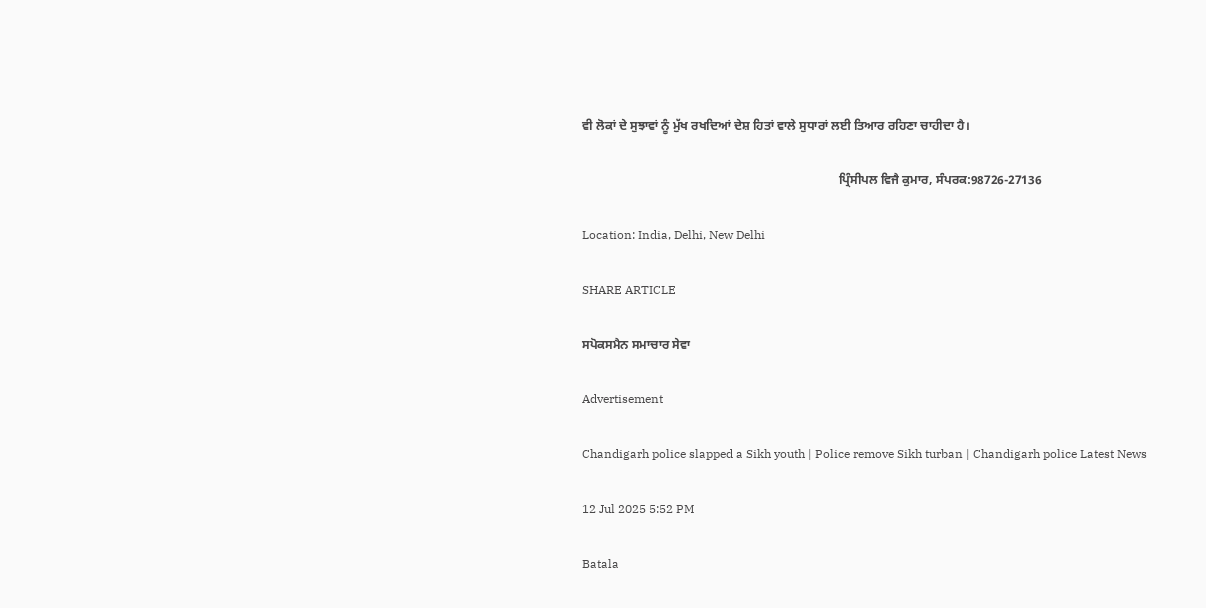ਵੀ ਲੋਕਾਂ ਦੇ ਸੁਝਾਵਾਂ ਨੂੰ ਮੁੱਖ ਰਖਦਿਆਂ ਦੇਸ਼ ਹਿਤਾਂ ਵਾਲੇ ਸੁਧਾਰਾਂ ਲਈ ਤਿਆਰ ਰਹਿਣਾ ਚਾਹੀਦਾ ਹੈ।

                                                                                  ਪ੍ਰਿੰਸੀਪਲ ਵਿਜੈ ਕੁਮਾਰ, ਸੰਪਰਕ:98726-27136

Location: India, Delhi, New Delhi

SHARE ARTICLE

ਸਪੋਕਸਮੈਨ ਸਮਾਚਾਰ ਸੇਵਾ

Advertisement

Chandigarh police slapped a Sikh youth | Police remove Sikh turban | Chandigarh police Latest News

12 Jul 2025 5:52 PM

Batala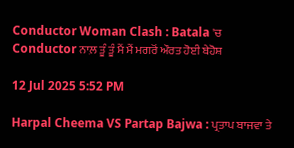Conductor Woman Clash : Batala 'ਚ Conductor ਨਾਲ਼ ਤੂੰ ਤੂੰ ਮੈਂ ਮੈਂ ਮਗਰੋਂ ਔਰਤ ਹੋਈ ਬੇਹੋਸ਼

12 Jul 2025 5:52 PM

Harpal Cheema VS Partap Bajwa : ਪ੍ਰਤਾਪ ਬਾਜਵਾ ਤੇ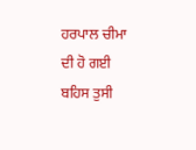ਹਰਪਾਲ ਚੀਮਾ ਦੀ ਹੋ ਗਈ ਬਹਿਸ ਤੁਸੀ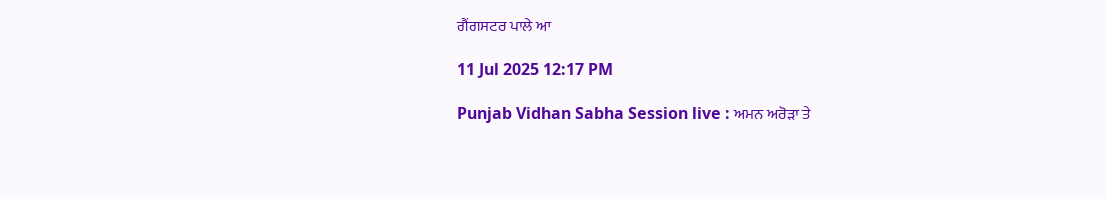ਗੈਂਗਸਟਰ ਪਾਲੇ ਆ

11 Jul 2025 12:17 PM

Punjab Vidhan Sabha Session live : ਅਮਨ ਅਰੋੜਾ ਤੇ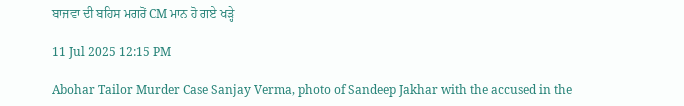ਬਾਜਵਾ ਦੀ ਬਹਿਸ ਮਗਰੋਂ CM ਮਾਨ ਹੋ ਗਏ ਖੜ੍ਹੇ

11 Jul 2025 12:15 PM

Abohar Tailor Murder Case Sanjay Verma, photo of Sandeep Jakhar with the accused in the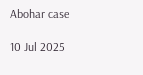Abohar case

10 Jul 2025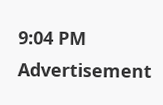9:04 PM
Advertisement